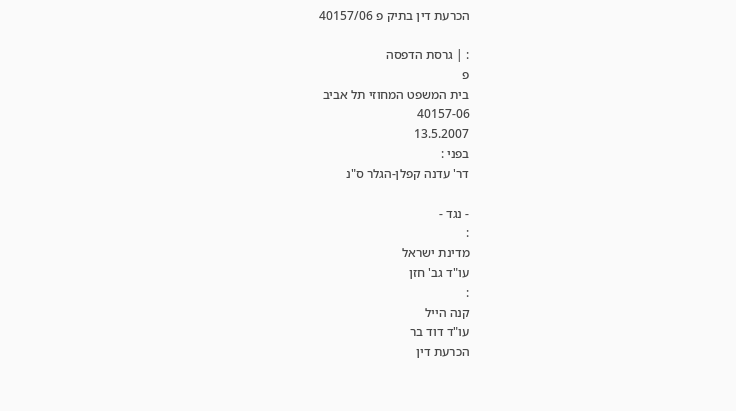הכרעת דין בתיק פ 40157/06

: | גרסת הדפסה
פ
בית המשפט המחוזי תל אביב
40157-06
13.5.2007
בפני :
דר' עדנה קפלן-הגלר ס"נ

- נגד -
:
מדינת ישראל
עו"ד גב' חזן
:
קנה הייל
עו"ד דוד בר
הכרעת דין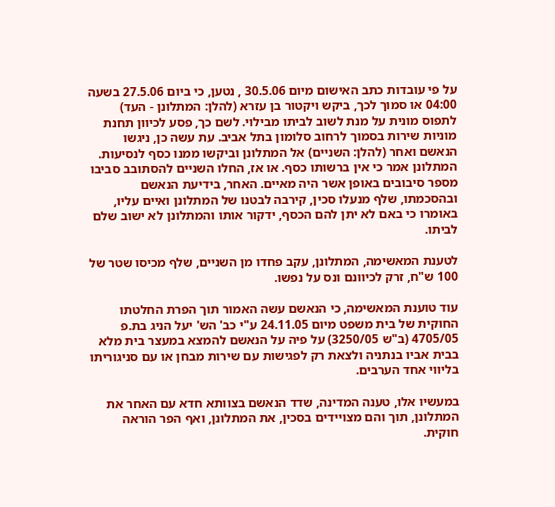על פי עובדות כתב האישום מיום 30.5.06 , נטען, כי ביום 27.5.06 בשעה 04:00 או סמוך לכך, ביקש ויקטור בן עזרא (להלן: המתלונן - העד) לתפוס מונית על מנת לשוב לביתו מבילוי. לשם כך, פסע לכיוון תחנת מוניות שירות בסמוך לרחוב סלומון בתל אביב. עת עשה כן, ניגשו הנאשם ואחר (להלן: השניים) אל המתלונן וביקשו ממנו כסף לנסיעות. המתלונן אמר כי אין ברשותו כסף. או אז, החלו השניים להסתובב סביבו מספר סיבובים באופן אשר היה מאיים. האחר, בידיעת הנאשם ובהסכמתו, שלף מנעלו סכין, קירבה לבטנו של המתלונן ואיים עליו, באומרו כי באם לא יתן להם הכסף, ידקור אותו והמתלונן לא ישוב שלם לביתו.

לטענת המאשימה, המתלונן, עקב פחדו מן השניים, שלף מכיסו שטר של 100 ש"ח, זרק לכיוונם ונס על נפשו.

עוד טוענת המאשימה, כי הנאשם עשה האמור תוך הפרת החלטתו החוקית של בית משפט מיום 24.11.05 ע"י כב' הש' יעל הניג בת.פ 4705/05 (ב"ש 3250/05) על פיה על הנאשם להמצא במעצר בית מלא בבית אביו בנתניה ולצאת רק לפגישות עם שירות מבחן או עם סניגוריתו בליווי אחד הערבים.

במעשיו אלו, טענה המדינה, שדד הנאשם בצוותא חדא עם האחר את המתלונן, תוך והם מצויידים בסכין, את המתלונן, ואף הפר הוראה חוקית.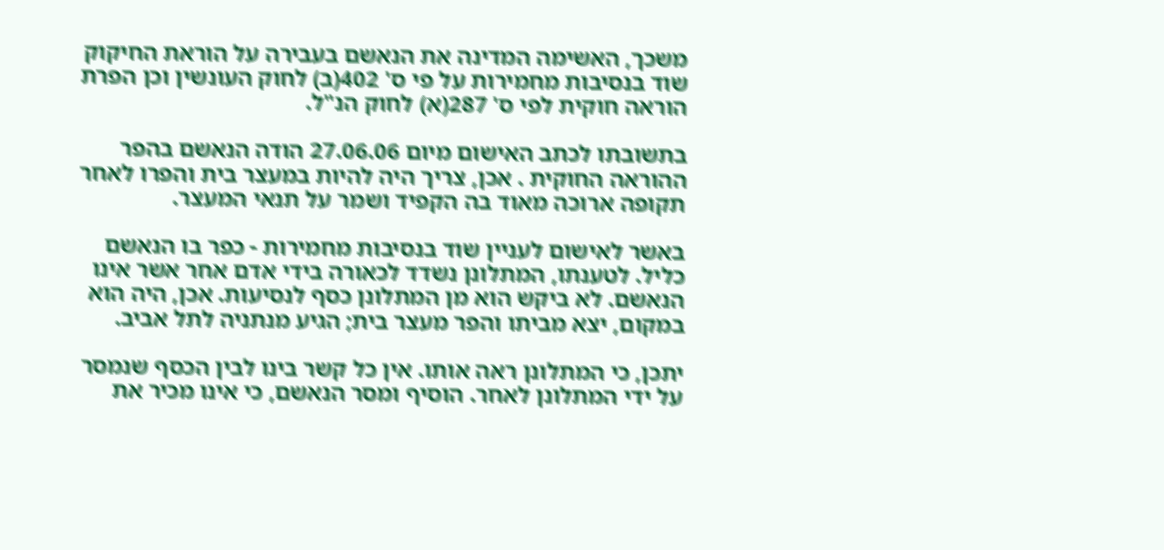משכך, האשימה המדינה את הנאשם בעבירה על הוראת החיקוק שוד בנסיבות מחמירות על פי ס' 402(ב) לחוק העונשין וכן הפרת הוראה חוקית לפי ס' 287(א) לחוק הנ"ל.

בתשובתו לכתב האישום מיום 27.06.06 הודה הנאשם בהפר ההוראה החוקית . אכן, צריך היה להיות במעצר בית והפרו לאחר תקופה ארוכה מאוד בה הקפיד ושמר על תנאי המעצר.

באשר לאישום לעניין שוד בנסיבות מחמירות - כפר בו הנאשם כליל. לטענתו, המתלונן נשדד לכאורה בידי אדם אחר אשר אינו הנאשם. לא ביקש הוא מן המתלונן כסף לנסיעות. אכן, היה הוא במקום, יצא מביתו והפר מעצר בית; הגיע מנתניה לתל אביב.

יתכן, כי המתלונן ראה אותו. אין כל קשר בינו לבין הכסף שנמסר על ידי המתלונן לאחר. הוסיף ומסר הנאשם, כי אינו מכיר את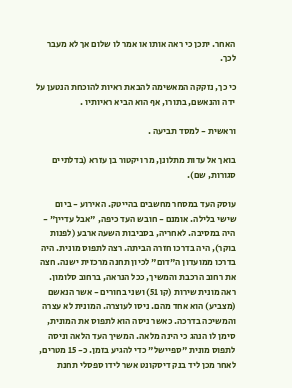האחר. יתכן כי ראה אותו או אמר לו שלום אך לא מעבר לכך.

כי כך, נזקקה המאשימה להבאת ראיות להוכחת הנטען על ידה והנאשם, בתורו, אף הוא הביא ראיותיו .

וראשית - למסד תביעה .

בואך אל עדות מתלונן, מר ויקטור בן עזרא (בדלתיים סגורות, שם).

עוסק העד במסחר מחשבים בהייטק. האירוע - ביום שישי בלילה. אומנם - חובש העד כיפה, "אבל עדיין" - היה במסיבה. לאחריה, בסביבות השעה ארבע (לפנות בוקר), היה בדרכו חזרה הביתה. רצה לתפוס מונית. היה בדרכו ממועדון ה"דום" לכיון תחנה מרכזית ישנה. חצה את רחוב הרכבת והמשיך, ככל הנראה, ברחוב סלומון. ראה מונית שירות (קו 51) ושני בחורים - אשר הנאשם (מצביע) הוא אחד מהם. ניסו לעוצרה. המונית לא עצרה והמשיכה בדרכה. כאשר ניסה הוא לתפוס את המונית, סימן לו הנהג כי הינה מלאה. המשיך העד הלאה וניסה לתפוס מונית "ספיישל" כדי להגיע בזמן. כ- 15 מטרים, לאחר מכן ליד בנק דיסקונט אשר לידו ספסלי תחנת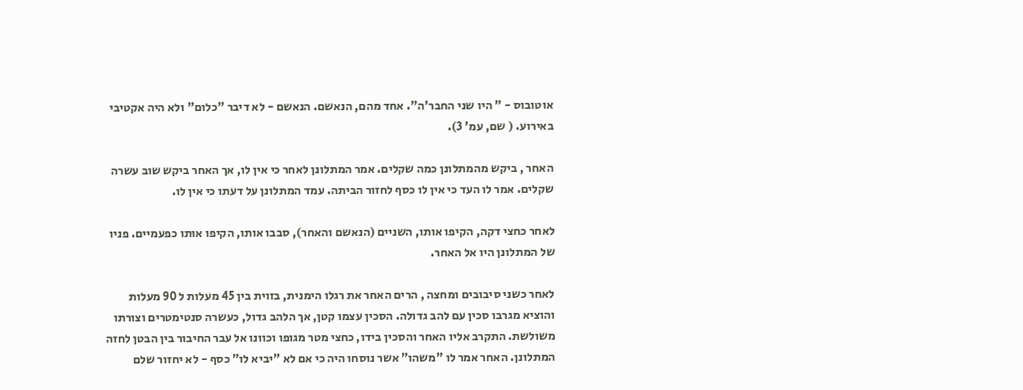אוטובוס - " היו שני החבר'ה". אחד מהם, הנאשם. הנאשם - לא דיבר "כלום" ולא היה אקטיבי באירוע. ( שם, עמ' 3).

האחר , ביקש מהמתלונן כמה שקלים. אמר המתלונן לאחר כי אין לו, אך האחר ביקש שוב עשרה שקלים. אמר לו העד כי אין לו כסף לחזור הביתה. עמד המתלונן על דעתו כי אין לו.

לאחר כחצי דקה, הקיפו אותו, השניים (הנאשם והאחר), סבבו אותו, הקיפו אותו כפעמיים. פניו של המתלונן היו אל האחר.

לאחר כשני סיבובים ומחצה , הרים האחר את רגלו הימנית, בזוית בין 45 מעלות ל 90 מעלות והוציא מגרבו סכין עם להב גדולה. הסכין עצמו קטן, אך הלהב גדול, כעשרה סנטימטרים וצורתו משולשת. התקרב אליו האחר והסכין בידו, כחצי מטר מגופו וכוונו אל עבר החיבור בין הבטן לחזה המתלונן. האחר אמר לו "משהו" אשר נוסחו היה כי אם לא "יביא לו" כסף - לא יחזור שלם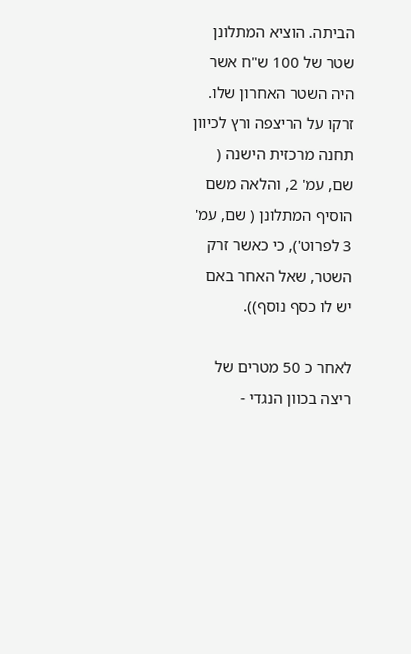הביתה. הוציא המתלונן שטר של 100 ש"ח אשר היה השטר האחרון שלו. זרקו על הריצפה ורץ לכיוון תחנה מרכזית הישנה ( שם, עמ' 2, והלאה משם הוסיף המתלונן ( שם, עמ' 3 לפרוט'), כי כאשר זרק השטר, שאל האחר באם יש לו כסף נוסף)).

לאחר כ 50 מטרים של ריצה בכוון הנגדי -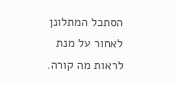הסתכל המתלונן לאחור על מנת לראות מה קורה.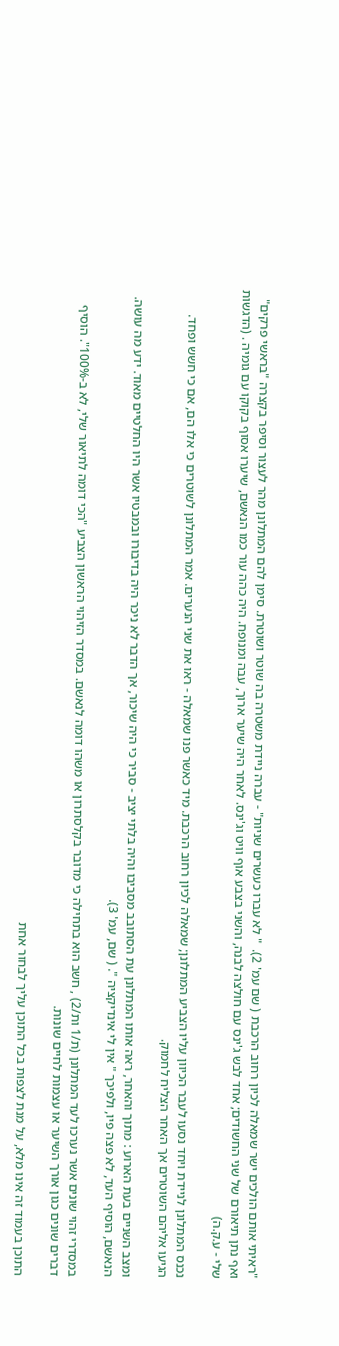"ראיתי אותם הולכים ישר שמאלה לכיון רחוב הרכבת ( שם עמ' 2).  " לא עברו כעשרים שניות" - עברה ניידת משטרה בה שוטר ושוטרת. סימן להם המתלונן מהר לעצור וסיפר בקצרה "בראשי פרקים" ואף נתן תיאורם של שני החשודים; אחד לבש ג'ינס עם חולצה לבנה, והשני בצבע אוף וויט וג'ינס. לאחר היה שיער ארוך, עבה ומנופח. היה כהה עור כמו הנאשם, שיערו אסוף בקוקו עם גומיה . (הדגשות שלי - ע.ק.ה)

נכנס המתלונן לניידת ויחד נסעו לעבר הכיוון עליו הצביע המתלונן; שמאלה לכיון רחוב הרכבת. מיד כאשר פנו שמאלה - ראו את שני הנערים. אמר המתלונן לשוטרים כי אלו הם, אם כי חשש ופחד. הגיעו אליהם השוטרים אך האחר הצליח לחמוק.

ומצב השניים בעת הארוע : מתוך והאחר, ראה אותו המתלונן עת הסתובב מסביבו והיה בלתי יציב - סביר כי היה שיכור, אך הדבר לא ניכר היה בדיבורו ובמבטיו אשר היו החלטיים מאוד. ידע מה עושה. הנאשם, הוסיף העד, לא פצה פיו, ולפיכך " אין לי אינדיקציה ". ( שם, עמ' 3).

במסדרי זהוי שונים אשר נערכו לעד המתלונן (ת/1 ות/2) , חשב הוא בתחילה כי מדובר בקלסתרון או משהו דומה לנאשם. במסדר הזיהוי הראשון הצביע "הכי דומה לתיאור שלי, לא ב-100%". הוסיף דברים שונים כגון אורך השיער או עצמות לחיים שונות.

התוכן בעמוד זה אינו מלא, על מנת לצפות בכל התוכן עליך לבחור אחת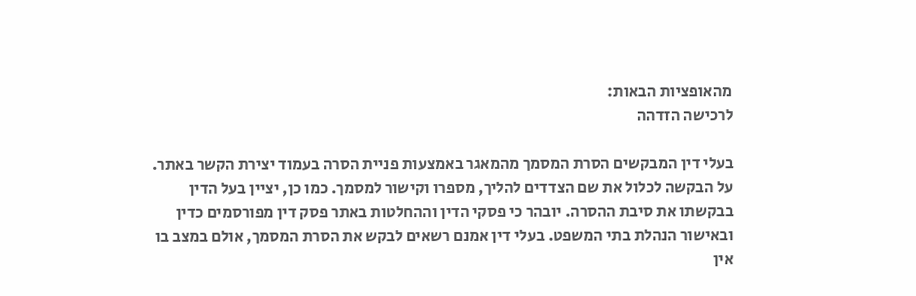מהאופציות הבאות:
לרכישה הזדהה

בעלי דין המבקשים הסרת המסמך מהמאגר באמצעות פניית הסרה בעמוד יצירת הקשר באתר. על הבקשה לכלול את שם הצדדים להליך, מספרו וקישור למסמך. כמו כן, יציין בעל הדין בבקשתו את סיבת ההסרה. יובהר כי פסקי הדין וההחלטות באתר פסק דין מפורסמים כדין ובאישור הנהלת בתי המשפט. בעלי דין אמנם רשאים לבקש את הסרת המסמך, אולם במצב בו אין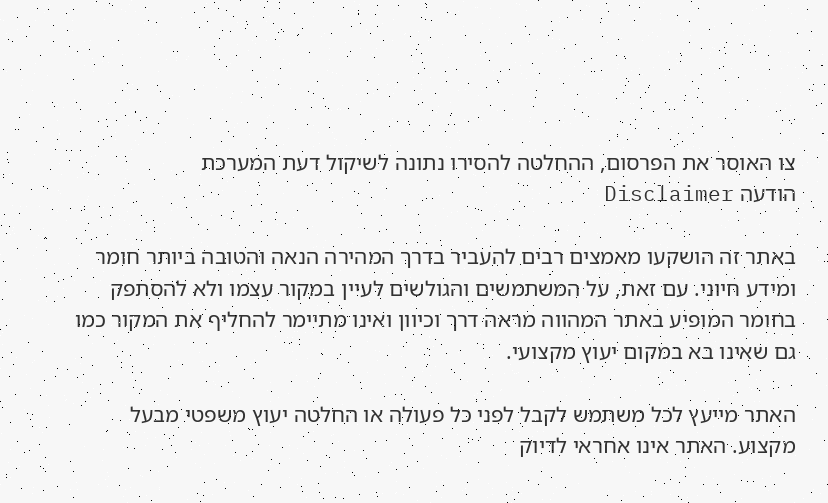צו האוסר את הפרסום, ההחלטה להסירו נתונה לשיקול דעת המערכת
הודעה Disclaimer

באתר זה הושקעו מאמצים רבים להעביר בדרך המהירה הנאה והטובה ביותר חומר ומידע חיוני. עם זאת, על המשתמשים והגולשים לעיין במקור עצמו ולא להסתפק בחומר המופיע באתר המהווה מראה דרך וכיוון ואינו מתיימר להחליף את המקור כמו גם שאינו בא במקום יעוץ מקצועי.

האתר מייעץ לכל משתמש לקבל לפני כל פעולה או החלטה יעוץ משפטי מבעל מקצוע. האתר אינו אחראי לדיוק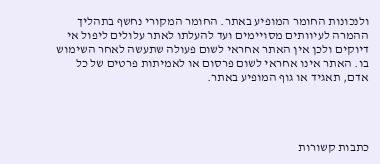ולנכונות החומר המופיע באתר. החומר המקורי נחשף בתהליך ההמרה לעיוותים מסויימים ועד להעלתו לאתר עלולים ליפול אי דיוקים ולכן אין האתר אחראי לשום פעולה שתעשה לאחר השימוש בו. האתר אינו אחראי לשום פרסום או לאמיתות פרטים של כל אדם, תאגיד או גוף המופיע באתר.




כתבות קשורות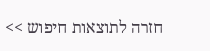חזרה לתוצאות חיפוש >>